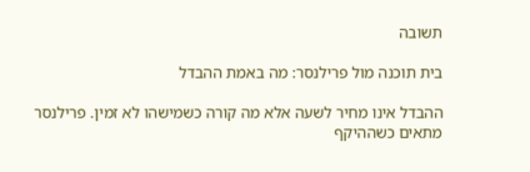תשובה

בית תוכנה מול פרילנסר: מה באמת ההבדל

ההבדל אינו מחיר לשעה אלא מה קורה כשמישהו לא זמין. פרילנסר מתאים כשההיקף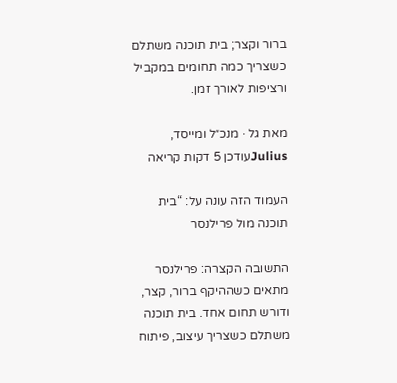ברור וקצר; בית תוכנה משתלם כשצריך כמה תחומים במקביל ורציפות לאורך זמן.

מאת גל · מנכ״ל ומייסד, Juliusעודכן 5 דקות קריאה

העמוד הזה עונה על: “בית תוכנה מול פרילנסר

התשובה הקצרה: פרילנסר מתאים כשההיקף ברור, קצר, ודורש תחום אחד. בית תוכנה משתלם כשצריך עיצוב, פיתוח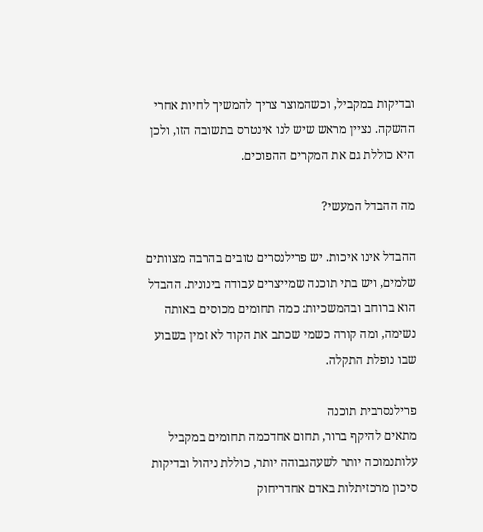ובדיקות במקביל, וכשהמוצר צריך להמשיך לחיות אחרי ההשקה. נציין מראש שיש לנו אינטרס בתשובה הזו, ולכן היא כוללת גם את המקרים ההפוכים.

מה ההבדל המעשי?

ההבדל אינו איכות. יש פרילנסרים טובים בהרבה מצוותים שלמים, ויש בתי תוכנה שמייצרים עבודה בינונית. ההבדל הוא ברוחב ובהמשכיות: כמה תחומים מכוסים באותה נשימה, ומה קורה כשמי שכתב את הקוד לא זמין בשבוע שבו נופלת התקלה.

פרילנסרבית תוכנה
מתאים להיקף ברור, תחום אחדכמה תחומים במקביל
עלותנמוכה יותר לשעהגבוהה יותר, כוללת ניהול ובדיקות
סיכון מרכזיתלות באדם אחדריחוק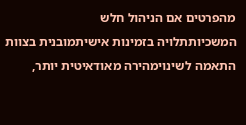מהפרטים אם הניהול חלש
המשכיותתלויה בזמינות אישיתמובנית בצוות
התאמה לשינוימהירה מאודאיטית יותר,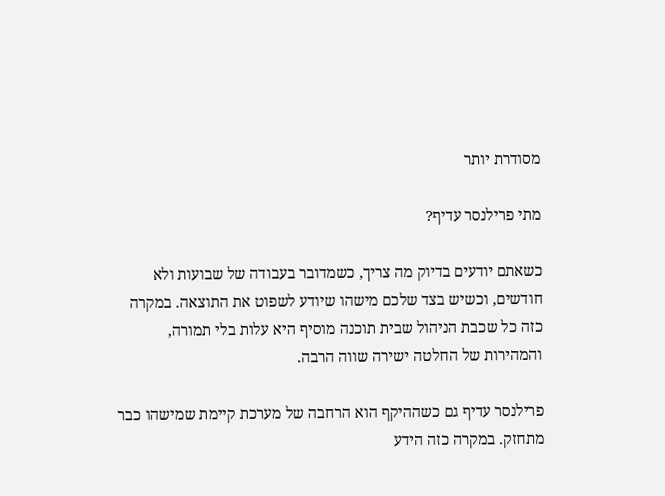מסודרת יותר

מתי פרילנסר עדיף?

כשאתם יודעים בדיוק מה צריך, כשמדובר בעבודה של שבועות ולא חודשים, וכשיש בצד שלכם מישהו שיודע לשפוט את התוצאה. במקרה כזה כל שכבת הניהול שבית תוכנה מוסיף היא עלות בלי תמורה, והמהירות של החלטה ישירה שווה הרבה.

פרילנסר עדיף גם כשההיקף הוא הרחבה של מערכת קיימת שמישהו כבר מתחזק. במקרה כזה הידע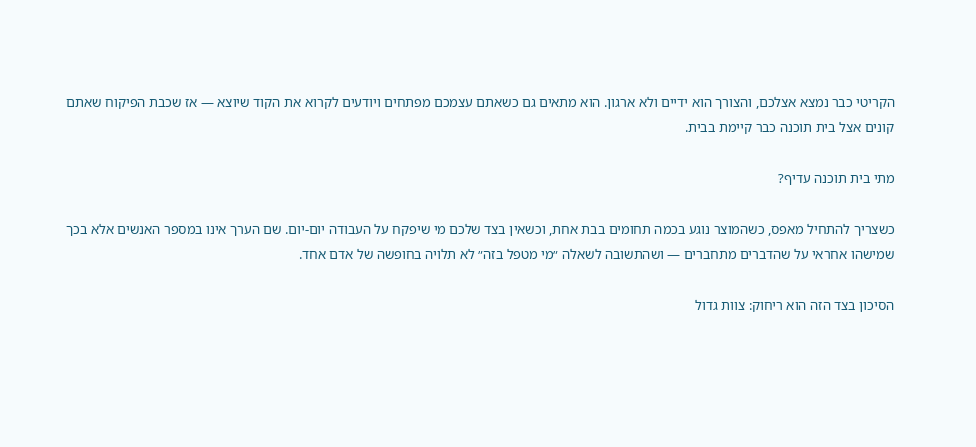הקריטי כבר נמצא אצלכם, והצורך הוא ידיים ולא ארגון. הוא מתאים גם כשאתם עצמכם מפתחים ויודעים לקרוא את הקוד שיוצא — אז שכבת הפיקוח שאתם קונים אצל בית תוכנה כבר קיימת בבית.

מתי בית תוכנה עדיף?

כשצריך להתחיל מאפס, כשהמוצר נוגע בכמה תחומים בבת אחת, וכשאין בצד שלכם מי שיפקח על העבודה יום-יום. שם הערך אינו במספר האנשים אלא בכך שמישהו אחראי על שהדברים מתחברים — ושהתשובה לשאלה ״מי מטפל בזה״ לא תלויה בחופשה של אדם אחד.

הסיכון בצד הזה הוא ריחוק: צוות גדול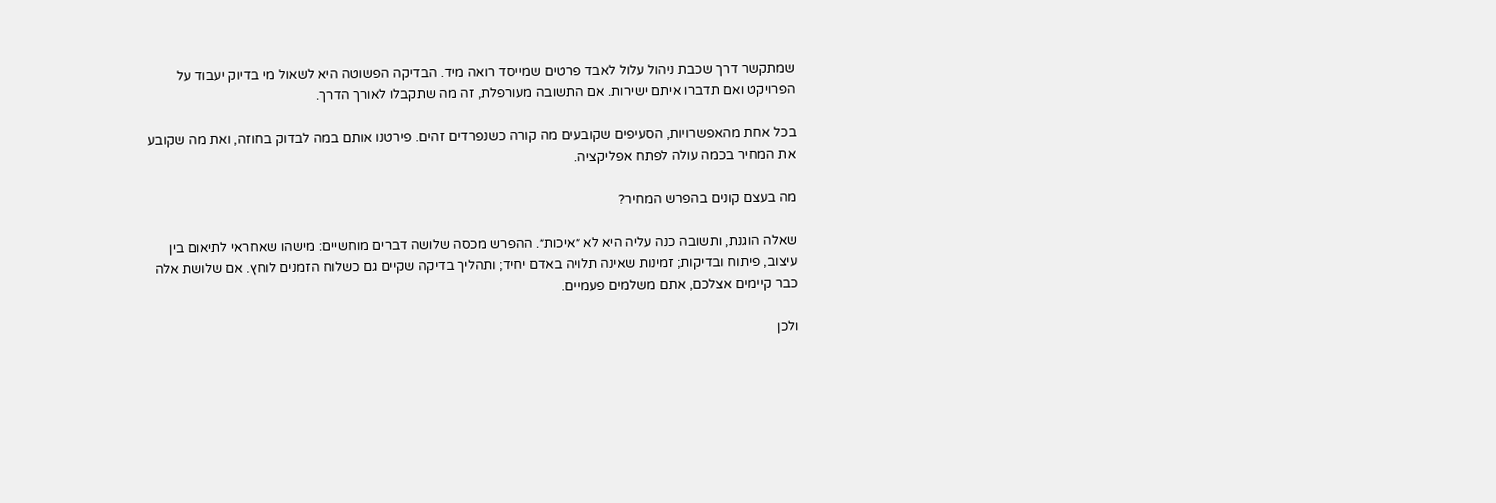שמתקשר דרך שכבת ניהול עלול לאבד פרטים שמייסד רואה מיד. הבדיקה הפשוטה היא לשאול מי בדיוק יעבוד על הפרויקט ואם תדברו איתם ישירות. אם התשובה מעורפלת, זה מה שתקבלו לאורך הדרך.

בכל אחת מהאפשרויות, הסעיפים שקובעים מה קורה כשנפרדים זהים. פירטנו אותם במה לבדוק בחוזה, ואת מה שקובע את המחיר בכמה עולה לפתח אפליקציה.

מה בעצם קונים בהפרש המחיר?

שאלה הוגנת, ותשובה כנה עליה היא לא ״איכות״. ההפרש מכסה שלושה דברים מוחשיים: מישהו שאחראי לתיאום בין עיצוב, פיתוח ובדיקות; זמינות שאינה תלויה באדם יחיד; ותהליך בדיקה שקיים גם כשלוח הזמנים לוחץ. אם שלושת אלה כבר קיימים אצלכם, אתם משלמים פעמיים.

ולכן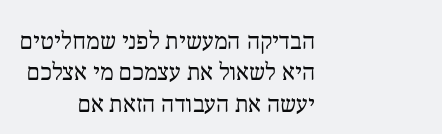הבדיקה המעשית לפני שמחליטים היא לשאול את עצמכם מי אצלכם יעשה את העבודה הזאת אם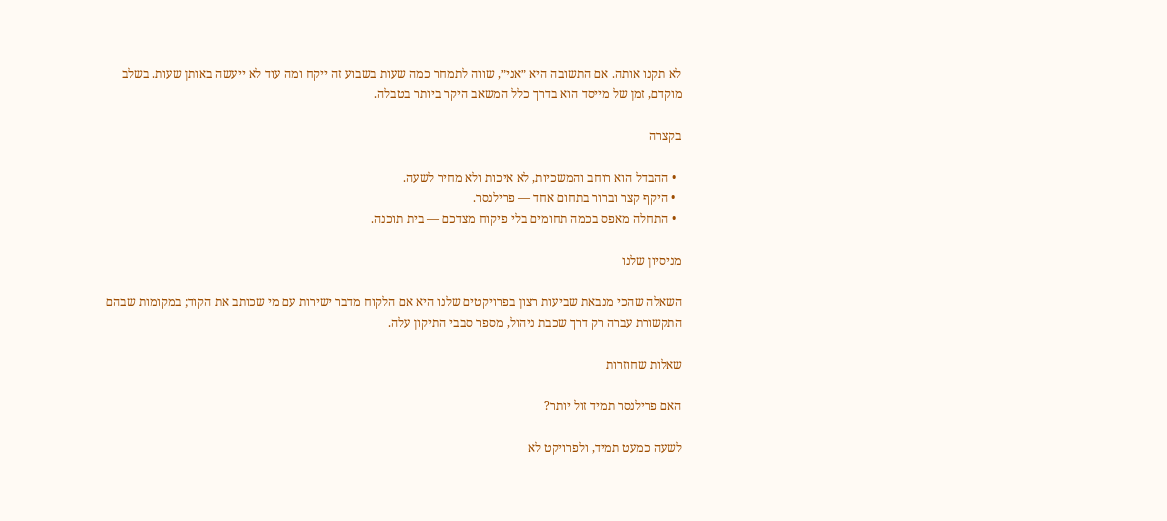לא תקנו אותה. אם התשובה היא ״אני״, שווה לתמחר כמה שעות בשבוע זה ייקח ומה עוד לא ייעשה באותן שעות. בשלב מוקדם, זמן של מייסד הוא בדרך כלל המשאב היקר ביותר בטבלה.

בקצרה

  • ההבדל הוא רוחב והמשכיות, לא איכות ולא מחיר לשעה.
  • היקף קצר וברור בתחום אחד — פרילנסר.
  • התחלה מאפס בכמה תחומים בלי פיקוח מצדכם — בית תוכנה.

מניסיון שלנו

השאלה שהכי מנבאת שביעות רצון בפרויקטים שלנו היא אם הלקוח מדבר ישירות עם מי שכותב את הקוד; במקומות שבהם התקשורת עברה רק דרך שכבת ניהול, מספר סבבי התיקון עלה.

שאלות שחוזרות

האם פרילנסר תמיד זול יותר?

לשעה כמעט תמיד, ולפרויקט לא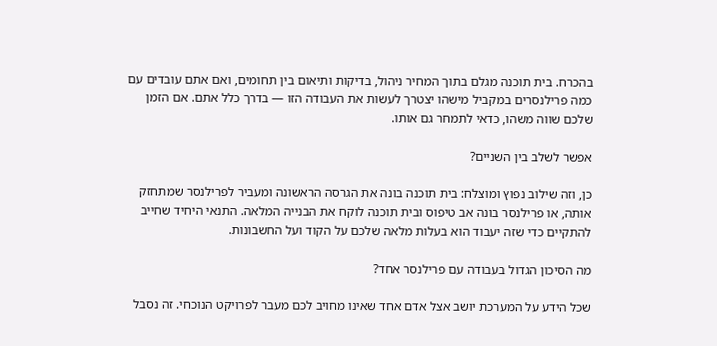בהכרח. בית תוכנה מגלם בתוך המחיר ניהול, בדיקות ותיאום בין תחומים, ואם אתם עובדים עם כמה פרילנסרים במקביל מישהו יצטרך לעשות את העבודה הזו — בדרך כלל אתם. אם הזמן שלכם שווה משהו, כדאי לתמחר גם אותו.

אפשר לשלב בין השניים?

כן, וזה שילוב נפוץ ומוצלח: בית תוכנה בונה את הגרסה הראשונה ומעביר לפרילנסר שמתחזק אותה, או פרילנסר בונה אב טיפוס ובית תוכנה לוקח את הבנייה המלאה. התנאי היחיד שחייב להתקיים כדי שזה יעבוד הוא בעלות מלאה שלכם על הקוד ועל החשבונות.

מה הסיכון הגדול בעבודה עם פרילנסר אחד?

שכל הידע על המערכת יושב אצל אדם אחד שאינו מחויב לכם מעבר לפרויקט הנוכחי. זה נסבל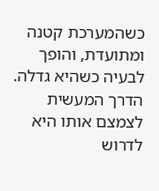כשהמערכת קטנה ומתועדת, והופך לבעיה כשהיא גדלה. הדרך המעשית לצמצם אותו היא לדרוש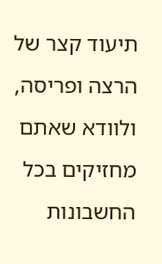תיעוד קצר של הרצה ופריסה, ולוודא שאתם מחזיקים בכל החשבונות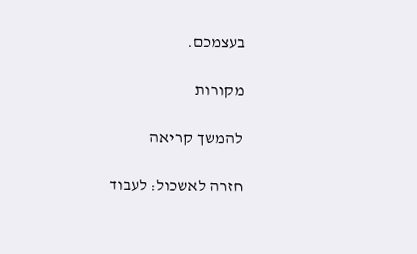בעצמכם.

מקורות

להמשך קריאה

חזרה לאשכול: לעבוד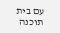עם בית תוכנה